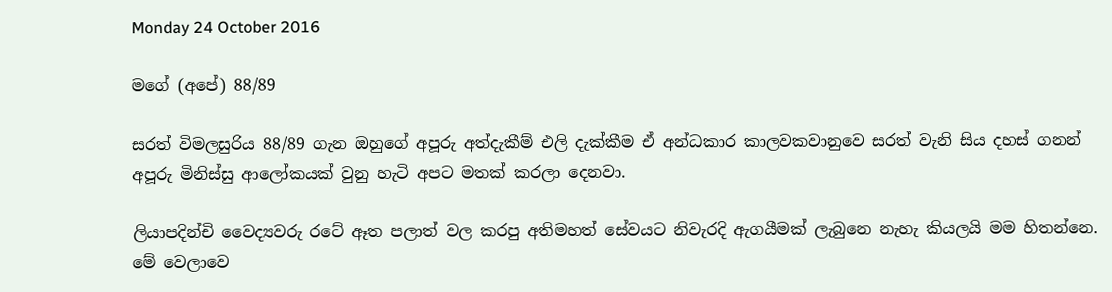Monday 24 October 2016

මගේ (අපේ) 88/89

සරත් විමලසුරිය 88/89 ගැන ඔහුගේ අපූරු අත්දැකීම් එලි දැක්කීම ඒ අන්ධකාර කාලවකවානුවෙ සරත් වැනි සිය දහස් ගනන් අපූරු මිනිස්සු ආලෝකයක් වුනු හැටි අපට මතක් කරලා දෙනවා.

ලියාපදින්චි වෛද්‍යවරු රටේ ඈත පලාත් වල කරපු අතිමහත් සේවයට නිවැරදි ඇගයීමක් ලැබුනෙ නැහැ කියලයි මම හිතන්නෙ. මේ වෙලාවෙ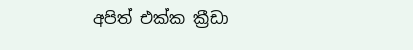අපිත් එක්ක ක්‍රීඩා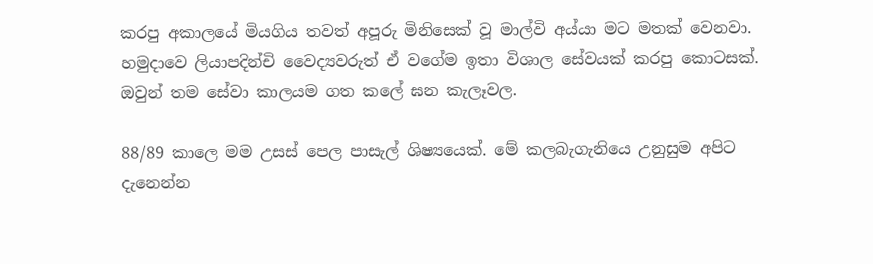කරපු අකාලයේ මියගිය තවත් අපූරු මිනිසෙක් වූ මාල්වි අය්යා මට මතක් වෙනවා. හමුදාවෙ ලියාපදින්චි වෛද්‍යවරුත් ඒ වගේම ඉතා විශාල සේවයක් කරපු කොටසක්. ඔවුන් තම සේවා කාලයම ගත කලේ ඝන කැලෑවල.

88/89 කාලෙ මම උසස් පෙල පාසැල් ශිෂ්‍යයෙක්. මේ කලබැගැනියෙ උනුසුම අපිට දැනෙන්න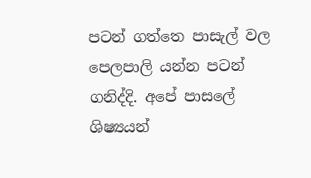පටන් ගත්තෙ පාසැල් වල පෙලපාලි යන්න පටන් ගනිද්දි. අපේ පාසලේ ශිෂ්‍යයන්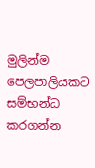මුලින්ම පෙලපාලියකට සම්භන්ධ කරගන්න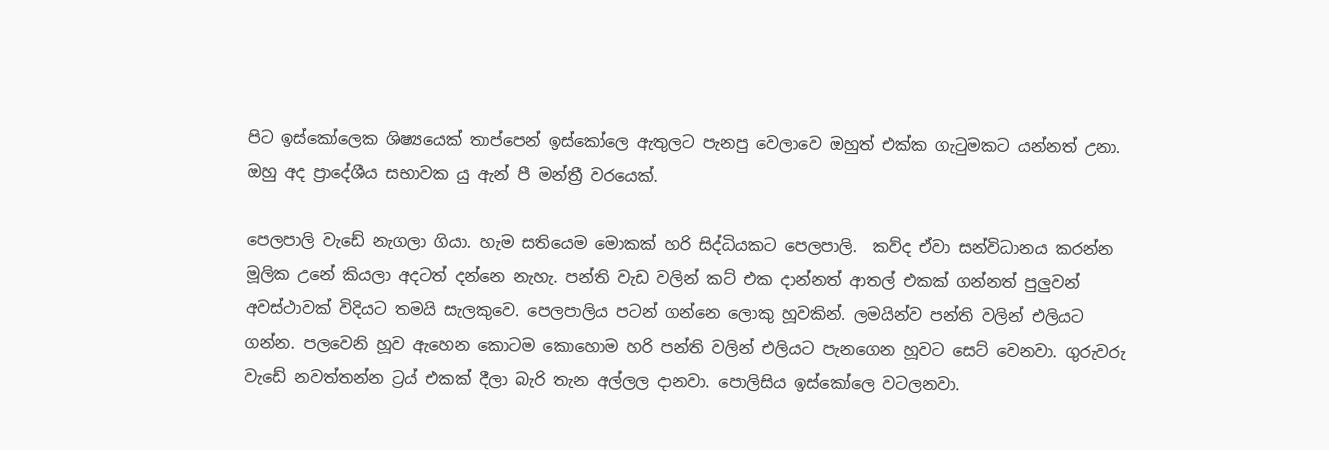පිට ඉස්කෝලෙක ශිෂ්‍යයෙක් තාප්පෙන් ඉස්කෝලෙ ඇතුලට පැනපු වෙලාවෙ ඔහුත් එක්ක ගැටුමකට යන්නත් උනා. ඔහු අද ප්‍රාදේශීය සභාවක යු ඇන් පී මන්ත්‍රී වරයෙක්.

පෙලපාලි වැඩේ නැගලා ගියා. හැම සතියෙම මොකක් හරි සිද්ධියකට පෙලපාලි.  කව්ද ඒවා සන්විධානය කරන්න මූලික උනේ කියලා අදටත් දන්නෙ නැහැ. පන්ති වැඩ වලින් කට් එක දාන්නත් ආතල් එකක් ගන්නත් පුලුවන් අවස්ථාවක් විදියට තමයි සැලකුවෙ. පෙලපාලිය පටන් ගන්නෙ ලොකු හූවකින්. ලමයින්ව පන්ති වලින් එලියට ගන්න. පලවෙනි හූව ඇහෙන කොටම කොහොම හරි පන්ති වලින් එලියට පැනගෙන හූවට සෙට් වෙනවා. ගුරුවරු වැඩේ නවත්තන්න ට්‍රය් එකක් දීලා බැරි තැන අල්ලල දානවා. පොලිසිය ඉස්කෝලෙ වටලනවා.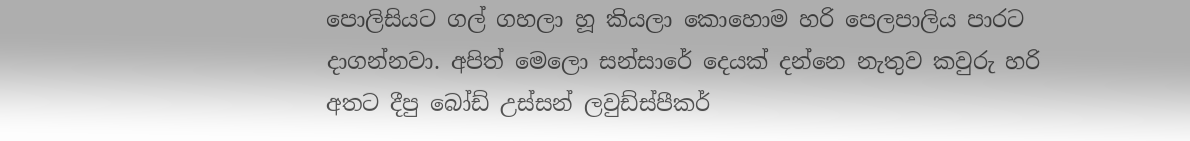පොලිසියට ගල් ගහලා හූ කියලා කොහොම හරි පෙලපාලිය පාරට දාගන්නවා. අපිත් මෙලො සන්සාරේ දෙයක් දන්නෙ නැතුව කවුරු හරි අතට දීපු බෝඩ් උස්සන් ලවුඩ්ස්පීකර්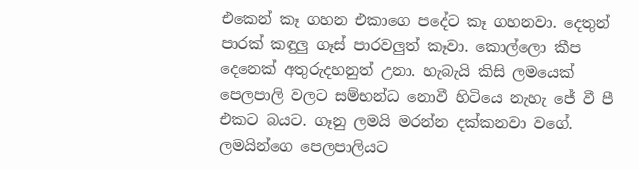එකෙන් කෑ ගහන එකාගෙ පදේට කෑ ගහනවා. දෙතුන් පාරක් කඳුලු ගෑස් පාරවලුත් කෑවා. කොල්ලො කීප දෙනෙක් අතුරුදහනුත් උනා. හැබැයි කිසි ලමයෙක් පෙලපාලි වලට සම්භන්ධ නොවී හිටියෙ නැහැ ජේ වී පී එකට බයට. ගෑනු ලමයි මරන්න දක්කනවා වගේ. ලමයින්ගෙ පෙලපාලියට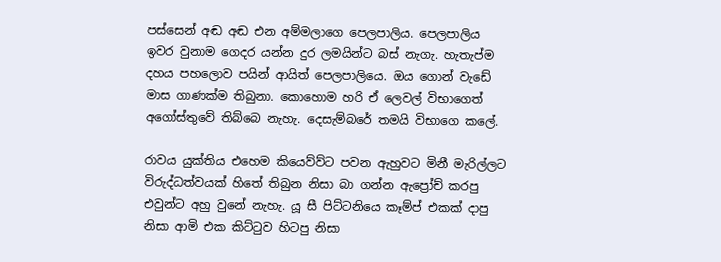පස්සෙන් අඬ අඬ එන අම්මලාගෙ පෙලපාලිය. පෙලපාලිය ඉවර වුනාම ගෙදර යන්න දුර ලමයින්ට බස් නැගැ. හැතැප්ම දහය පහලොව පයින් ආයිත් පෙලපාලියෙ. ඔය ගොන් වැඩේ මාස ගාණක්ම තිබුනා. කොහොම හරි ඒ ලෙවල් විභාගෙත් අගෝස්තුවේ තිබ්බෙ නැහැ. දෙසැම්බරේ තමයි විභාගෙ කලේ.

රාවය යුක්තිය එහෙම කියෙව්ව්ට පවන ඇහුවට මිනී මැරිල්ලට විරුද්ධත්වයක් හිතේ තිබුන නිසා බා ගන්න ඇප්‍රෝච් කරපු එවුන්ට අහු වුනේ නැහැ. යූ සී පිට්ටනියෙ කෑම්ප් එකක් දාපු නිසා ආමි එක කිට්ටුව හිටපු නිසා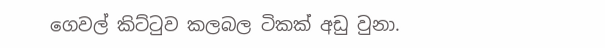ගෙවල් කිට්ටුව කලබල ටිකක් අඩු වුනා.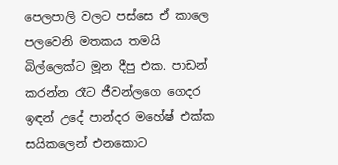පෙලපාලි වලට පස්සෙ ඒ කාලෙ පලවෙනි මතකය තමයි බිල්ලෙක්ට මූන දීපු එක. පාඩන් කරන්න රෑට ජීවන්ලගෙ ගෙදර ඉඳන් උදේ පාන්දර මහේෂ් එක්ක සයිකලෙන් එනකොට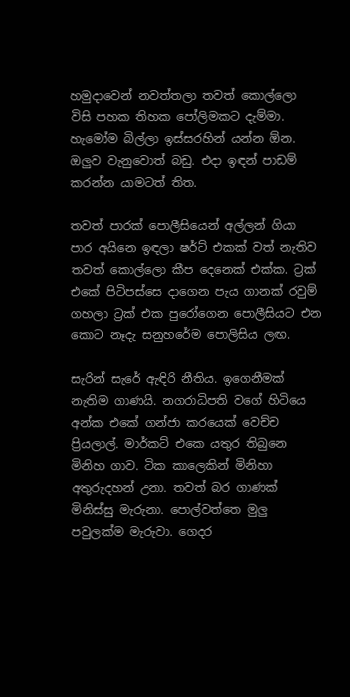හමුදාවෙන් නවත්තලා තවත් කොල්ලො විසි පහක තිහක පෝලිමකට දැම්මා. හැමෝම බිල්ලා ඉස්සරහින් යන්න ඕන. ඔලුව වැනුවොත් බඩු. එදා ඉඳන් පාඩම් කරන්න යාමටත් තිත.

තවත් පාරක් පොලීසියෙන් අල්ලන් ගියා පාර අයිනෙ ඉඳලා ෂර්ට් එකක් වත් නැතිව තවත් කොල්ලො කීප දෙනෙක් එක්ක. ට්‍රක් එකේ පිටිපස්සෙ දාගෙන පැය ගානක් රවුම් ගහලා ට්‍රක් එක පුරෝගෙන පොලීසියට එන කොට නෑදැ සනුහරේම පොලිසිය ලඟ.

සැරින් සැරේ ඇඳිරි නීතිය. ඉගෙනීමක් නැතිම ගාණයි. නගරාධිපති වගේ හිටියෙ අන්ක එකේ ගන්ජා කරයෙක් වෙච්ච ප්‍රියලාල්. මාර්කට් එකෙ යතුර තිබුනෙ මිනිහ ගාව. ටික කාලෙකින් මිනිහා අතුරුදහන් උනා. තවත් බර ගාණක් මිනිස්සු මැරුනා. පොල්වත්තෙ මුලු පවුලක්ම මැරුවා. ගෙදර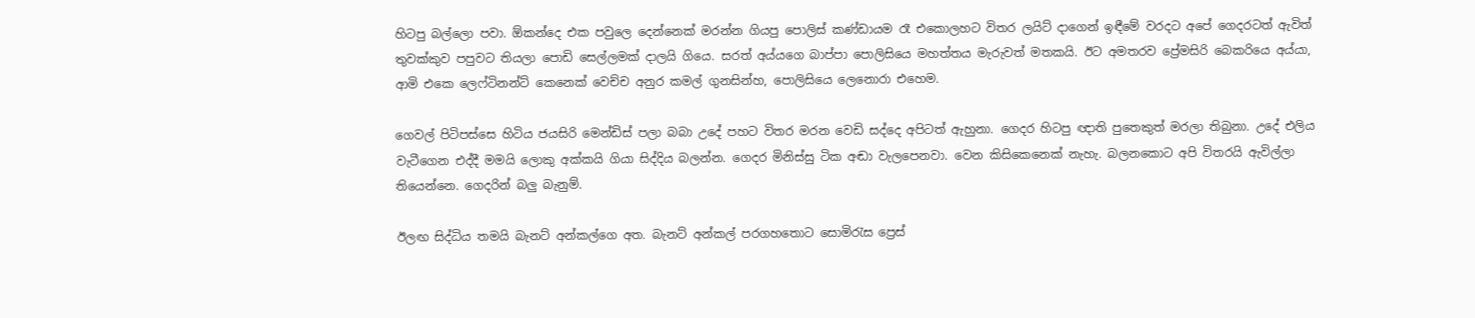හිටපු බල්ලො පවා. ඕකන්දෙ එක පවුලෙ දෙන්නෙක් මරන්න ගියපු පොලිස් කණ්ඩායම රෑ එකොලහට විතර ලයිට් දාගෙන් ඉඳීමේ වරදට අපේ ගෙදරටත් ඇවිත් තුවක්කුව පපුවට තියලා පොඩි සෙල්ලමක් දාලයි ගියෙ. සරත් අය්යගෙ බාප්පා පොලිසියෙ මහත්තය මැරුවත් මතකයි. ඊට අමතරව ප්‍රේමසිරි බෙකරියෙ අය්යා, ආමි එකෙ ලෙෆ්ටිනන්ට් කෙනෙක් වෙච්ච අනුර කමල් ගුනසින්හ, පොලිසියෙ ලෙනොරා එහෙම.

ගෙවල් පිටිපස්සෙ හිටිය ජයසිරි මෙන්ඩිස් පලා බබා උදේ පහට විතර මරන වෙඩි සද්දෙ අපිටත් ඇහුනා. ගෙදර හිටපු ඥාති පුතෙකුත් මරලා තිබුනා. උදේ එලිය වැටීගෙන එද්දී මමයි ලොකු අක්කයි ගියා සිද්දිය බලන්න. ගෙදර මිනිස්සු ටික අඬා වැලපෙනවා. වෙන කිසිකෙනෙක් නැහැ. බලනකොට අපි විතරයි ඇවිල්ලා තියෙන්නෙ. ගෙදරින් බලු බැනුම්.

ඊලඟ සිද්ධිය තමයි බැනට් අන්කල්ගෙ අත. බැනට් අන්කල් පරගහතොට සොමිරැස ප්‍රෙස්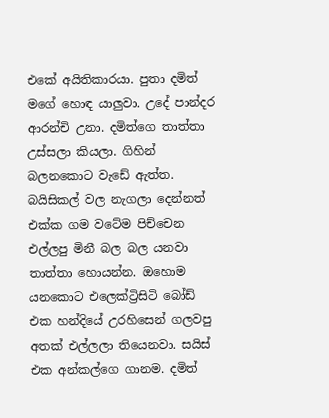එකේ අයිතිකාරයා. පුතා දමිත් මගේ හොඳ යාලුවා. උදේ පාන්දර ආරන්චි උනා. දමිත්ගෙ තාත්තා උස්සලා කියලා. ගිහින් බලනකොට වැඩේ ඇත්ත. බයිසිකල් වල නැගලා දෙන්නත් එක්ක ගම වටේම පිච්චෙන එල්ලපු මිනී බල බල යනවා තාත්තා හොයන්න. ඔහොම යනකොට එලෙක්ට්‍රිසිටි බෝඩ් එක හන්දියේ උරහිසෙන් ගලවපු අතක් එල්ලලා තියෙනවා. සයිස් එක අන්කල්ගෙ ගානම. දමිත්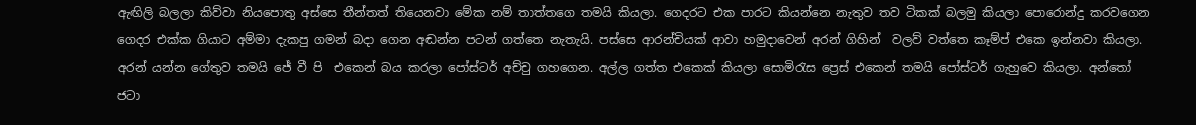ඇඟිලි බලලා කිව්වා නියපොතු අස්සෙ තීන්තත් තියෙනවා මේක නම් තාත්තගෙ තමයි කියලා. ගෙදරට එක පාරට කියන්නෙ නැතුව තව ටිකක් බලමු කියලා පොරොන්දු කරවගෙන ගෙදර එක්ක ගියාට අම්මා දැකපු ගමන් බදා ගෙන අඬන්න පටන් ගත්තෙ නැතැයි. පස්සෙ ආරන්චියක් ආවා හමුදාවෙන් අරන් ගිහින්  වලව් වත්තෙ කෑම්ප් එකෙ ඉන්නවා කියලා. අරන් යන්න ගේතුව තමයි ජේ වී පි  එකෙන් බය කරලා පෝස්ටර් අච්චු ගහගෙන. අල්ල ගත්ත එකෙක් කියලා සොමිරැස ප්‍රෙස් එකෙන් තමයි පෝස්ටර් ගැහුවෙ කියලා. අන්තෝ ජටා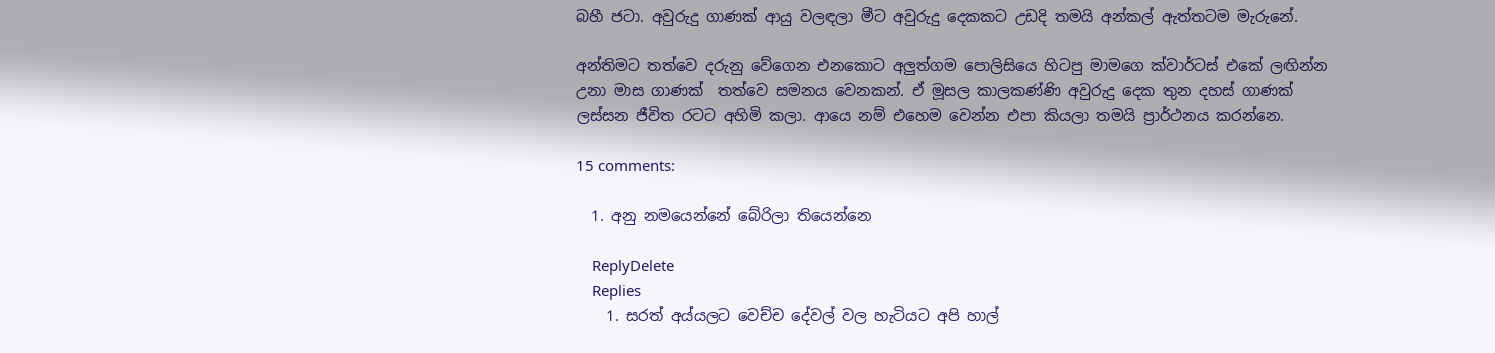බහී ජටා. අවුරුදු ගාණක් ආයු වලඳලා මීට අවුරුදු දෙකකට උඩදි තමයි අන්කල් ඇත්තටම මැරුනේ.

අන්තිමට තත්වෙ දරුනු වේගෙන එනකොට අලුත්ගම පොලිසියෙ හිටපු මාමගෙ ක්වාර්ටස් එකේ ලඟින්න උනා මාස ගාණක්  තත්වෙ සමනය වෙනකන්. ඒ මූසල කාලකණ්ණි අවුරුදු දෙක තුන දහස් ගාණක් ලස්සන ජීවිත රටට අහිමි කලා. ආයෙ නම් එහෙම වෙන්න එපා කියලා තමයි ප්‍රාර්ථනය කරන්නෙ.

15 comments:

  1. අනු නමයෙන්නේ බේරිලා තියෙන්නෙ

    ReplyDelete
    Replies
    1. සරත් අය්යලට වෙච්ච දේවල් වල හැටියට අපි හාල්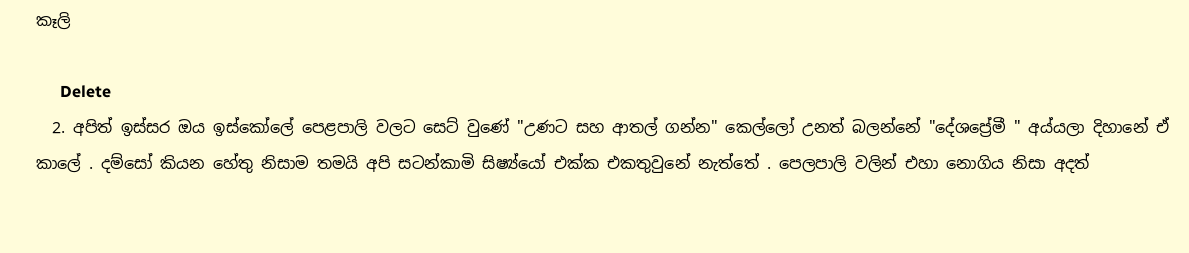කෑලි

      Delete
  2. අපිත් ඉස්සර ඔය ඉස්කෝලේ පෙළපාලි වලට සෙට් වුණේ "උණට සහ ආතල් ගන්න" කෙල්ලෝ උනත් බලන්නේ "දේශප්‍රේමී " අය්යලා දිහානේ ඒ කාලේ . දම්සෝ කියන හේතු නිසාම තමයි අපි සටන්කාමි සිෂ්‍ය්යෝ එක්ක එකතුවුනේ නැත්තේ . පෙලපාලි වලින් එහා නොගිය නිසා අදත්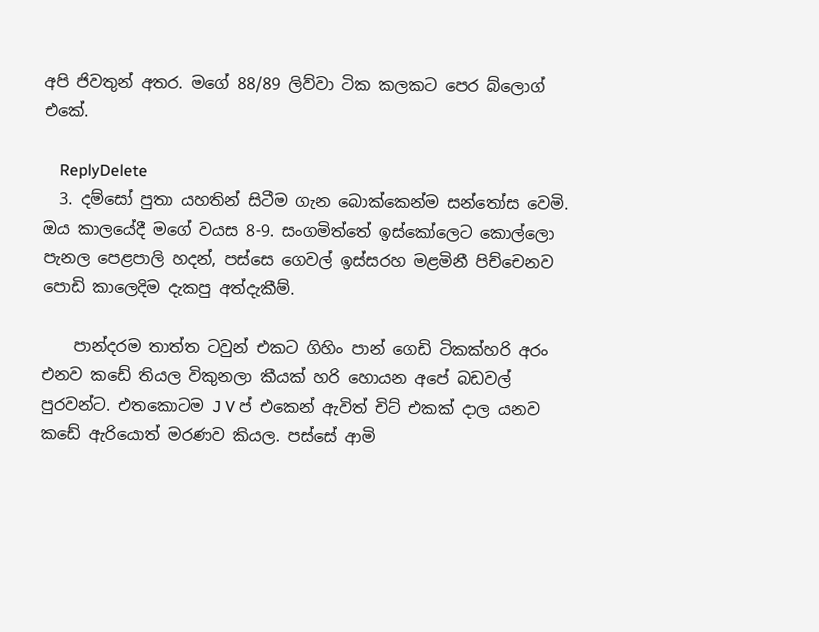අපි ජිවතුන් අතර. මගේ 88/89 ලිව්වා ටික කලකට පෙර බ්ලොග් එකේ.

    ReplyDelete
  3. දම්සෝ පුතා යහතින් සිටීම ගැන බොක්කෙන්ම සන්තෝස වෙමි. ඔය කාලයේදී මගේ වයස 8-9. සංගමිත්තේ ඉස්කෝලෙට කොල්ලො පැනල පෙළපාලි හදන්, පස්සෙ ගෙවල් ඉස්සරහ මළමිනී පිච්චෙනව පොඩි කාලෙදිම දැකපු අත්දැකීම්.

    පාන්දරම තාත්ත ටවුන් එකට ගිහිං පාන් ගෙඩි ටිකක්හරි අරං එනව කඩේ තියල විකුනලා කීයක් හරි හොයන අපේ බඩවල් පුරවන්ට. එතකොටම J V ප් එකෙන් ඇවිත් චිට් එකක් දාල යනව කඩේ ඇරියොත් මරණව කියල. පස්සේ ආමි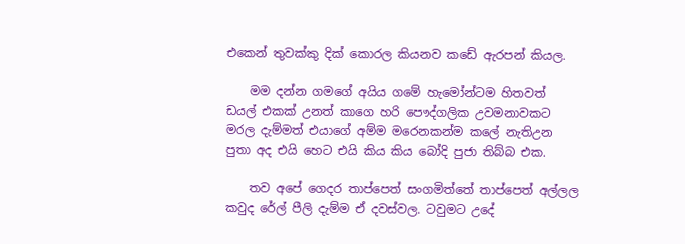එකෙන් තුවක්කු දික් කොරල කියනව කඩේ ඇරපන් කියල.

    මම දන්න ගමගේ අයිය ගමේ හැමෝන්ටම හිතවත් ඩයල් එකක් උනත් කාගෙ හරි පෞද්ගලික උවමනාවකට මරල දැම්මත් එයාගේ අම්ම මරෙනකන්ම කලේ නැතිඋන පුතා අද එයි හෙට එයි කිය කිය බෝදි පුජා තිබ්බ එක.

    තව අපේ ගෙදර තාප්පෙත් සංගමිත්තේ තාප්පෙත් අල්ලල කවුද රේල් පීලි දැම්ම ඒ දවස්වල. ටවුමට උදේ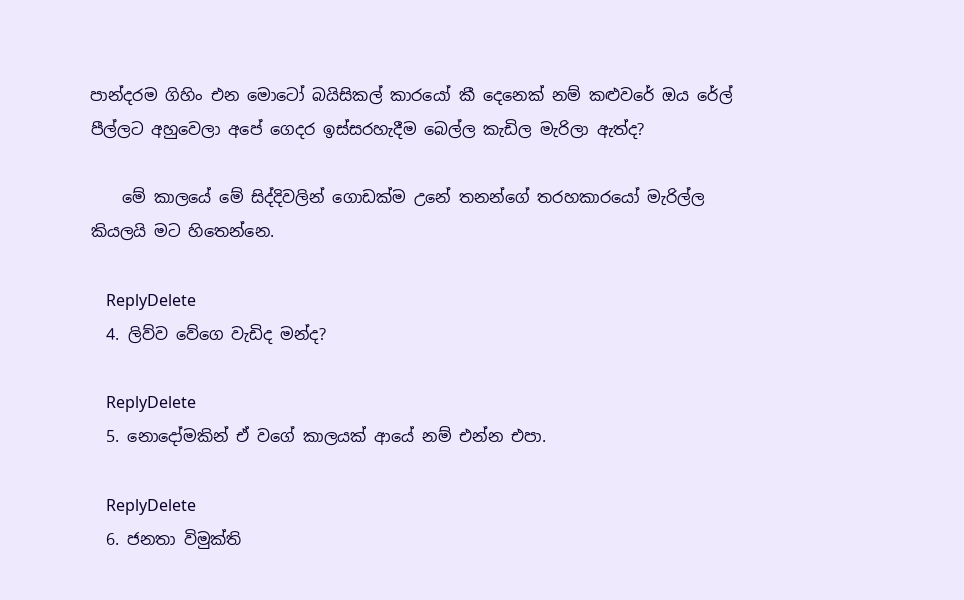පාන්දරම ගිහිං එන මොටෝ බයිසිකල් කාරයෝ කී දෙනෙක් නම් කළුවරේ ඔය රේල් පීල්ලට අහුවෙලා අපේ ගෙදර ඉස්සරහැදීම බෙල්ල කැඩිල මැරිලා ඇත්ද?

    මේ කාලයේ මේ සිද්දිවලින් ගොඩක්ම උනේ තනන්ගේ තරහකාරයෝ මැරිල්ල කියලයි මට හිතෙන්නෙ.

    ReplyDelete
  4. ලිව්ව වේගෙ වැඩිද මන්ද?

    ReplyDelete
  5. නොදෝමකින් ඒ වගේ කාලයක් ආයේ නම් එන්න එපා.

    ReplyDelete
  6. ජනතා විමුක්ති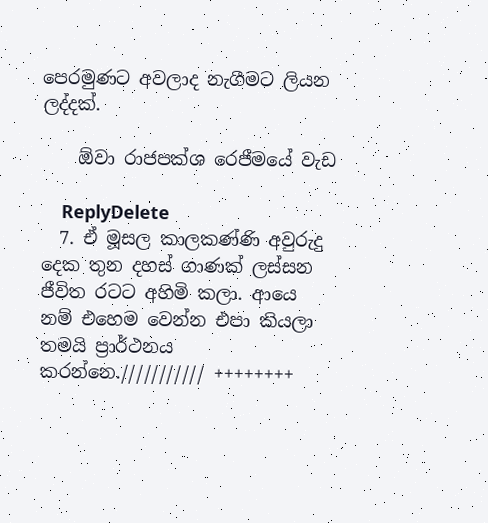පෙරමුණට අවලාද නැගීමට ලියන ලද්දක්.

    ඕවා රාජපක්ශ රෙජීමයේ වැඩ

    ReplyDelete
  7. ඒ මූසල කාලකණ්ණි අවුරුදු දෙක තුන දහස් ගාණක් ලස්සන ජීවිත රටට අහිමි කලා. ආයෙ නම් එහෙම වෙන්න එපා කියලා තමයි ප්‍රාර්ථනය කරන්නෙ./////////// ++++++++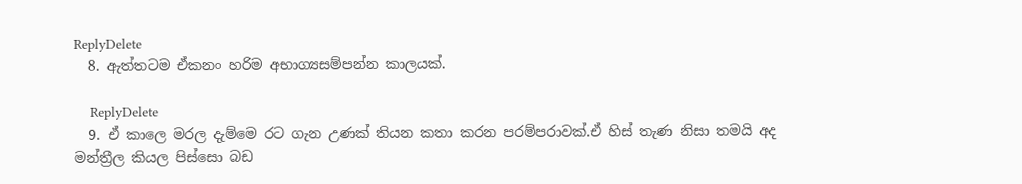ReplyDelete
  8. ඇත්තටම ඒකනං හරිම අභාග්‍යසම්පන්න කාලයක්.

    ReplyDelete
  9. ඒ කාලෙ මරල දැම්මෙ රට ගැන උණක් තියන කතා කරන පරම්පරාවක්.ඒ හිස් තැණ නිසා තමයි අද මන්ත්‍රීල කියල පිස්සො බඩ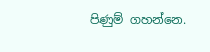පිණුම් ගහන්නෙ.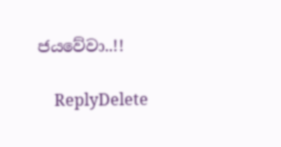ජයවේවා..!!

    ReplyDelete